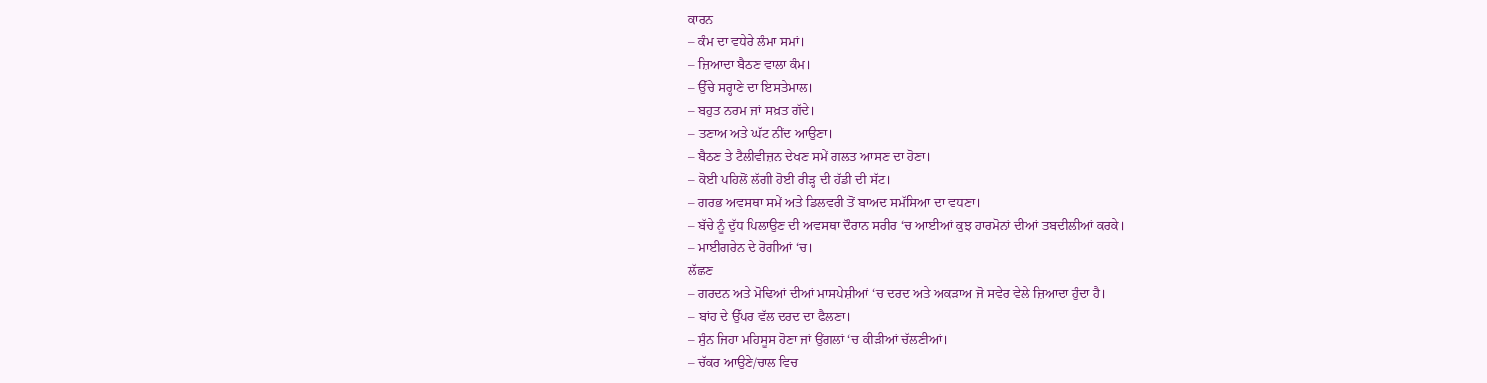ਕਾਰਨ
– ਕੰਮ ਦਾ ਵਧੇਰੇ ਲੰਮਾ ਸਮਾਂ।
– ਜ਼ਿਆਦਾ ਬੈਠਣ ਵਾਲਾ ਕੰਮ।
– ਉੱਚੇ ਸਰ੍ਹਾਣੇ ਦਾ ਇਸਤੇਮਾਲ।
– ਬਹੁਤ ਨਰਮ ਜਾਂ ਸਖ਼ਤ ਗੱਦੇ।
– ਤਣਾਅ ਅਤੇ ਘੱਟ ਨੀਂਦ ਆਉਣਾ।
– ਬੈਠਣ ਤੇ ਟੈਲੀਵੀਜ਼ਨ ਦੇਖਣ ਸਮੇਂ ਗਲਤ ਆਸਣ ਦਾ ਹੋਣਾ।
– ਕੋਈ ਪਹਿਲੋਂ ਲੱਗੀ ਹੋਈ ਰੀੜ੍ਹ ਦੀ ਹੱਡੀ ਦੀ ਸੱਟ।
– ਗਰਭ ਅਵਸਥਾ ਸਮੇਂ ਅਤੇ ਡਿਲਵਰੀ ਤੋਂ ਬਾਅਦ ਸਮੱਸਿਆ ਦਾ ਵਧਣਾ।
– ਬੱਚੇ ਨੂੰ ਦੁੱਧ ਪਿਲਾਉਣ ਦੀ ਅਵਸਥਾ ਦੌਰਾਨ ਸਰੀਰ ‘ਚ ਆਈਆਂ ਕੁਝ ਹਾਰਮੋਨਾਂ ਦੀਆਂ ਤਬਦੀਲੀਆਂ ਕਰਕੇ।
– ਮਾਈਗਰੇਨ ਦੇ ਰੋਗੀਆਂ ‘ਚ।
ਲੱਛਣ
– ਗਰਦਨ ਅਤੇ ਮੋਢਿਆਂ ਦੀਆਂ ਮਾਸਪੇਸ਼ੀਆਂ ‘ਚ ਦਰਦ ਅਤੇ ਅਕੜਾਅ ਜੋ ਸਵੇਰ ਵੇਲੇ ਜ਼ਿਆਦਾ ਹੁੰਦਾ ਹੈ।
– ਬਾਂਹ ਦੇ ਉੱਪਰ ਵੱਲ ਦਰਦ ਦਾ ਫੈਲਣਾ।
– ਸੁੰਨ ਜਿਹਾ ਮਹਿਸੂਸ ਹੋਣਾ ਜਾਂ ਉਂਗਲਾਂ ‘ਚ ਕੀੜੀਆਂ ਚੱਲਣੀਆਂ।
– ਚੱਕਰ ਆਉਣੇ/ਚਾਲ ਵਿਚ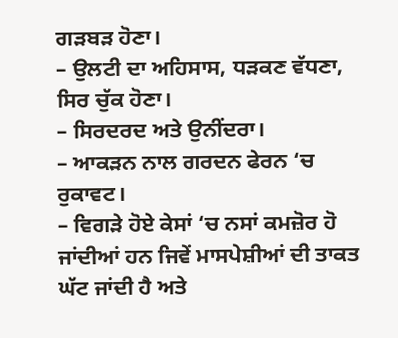ਗੜਬੜ ਹੋਣਾ।
– ਉਲਟੀ ਦਾ ਅਹਿਸਾਸ, ਧੜਕਣ ਵੱਧਣਾ, ਸਿਰ ਚੁੱਕ ਹੋਣਾ।
– ਸਿਰਦਰਦ ਅਤੇ ਉਨੀਂਦਰਾ।
– ਆਕੜਨ ਨਾਲ ਗਰਦਨ ਫੇਰਨ ‘ਚ ਰੁਕਾਵਟ।
– ਵਿਗੜੇ ਹੋਏ ਕੇਸਾਂ ‘ਚ ਨਸਾਂ ਕਮਜ਼ੋਰ ਹੋ ਜਾਂਦੀਆਂ ਹਨ ਜਿਵੇਂ ਮਾਸਪੇਸ਼ੀਆਂ ਦੀ ਤਾਕਤ ਘੱਟ ਜਾਂਦੀ ਹੈ ਅਤੇ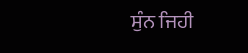ਸੁੰਨ ਜਿਹੀ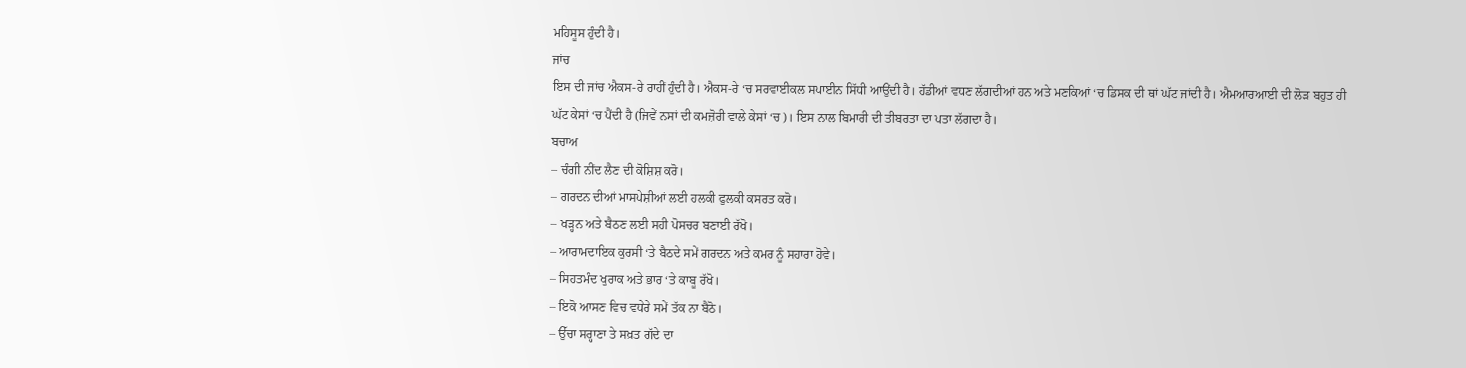ਮਹਿਸੂਸ ਹੁੰਦੀ ਹੈ।
ਜਾਂਚ
ਇਸ ਦੀ ਜਾਂਚ ਐਕਸ-ਰੇ ਰਾਹੀਂ ਹੁੰਦੀ ਹੈ। ਐਕਸ-ਰੇ ‘ਚ ਸਰਵਾਈਕਲ ਸਪਾਈਨ ਸਿੱਧੀ ਆਉਂਦੀ ਹੈ। ਹੱਡੀਆਂ ਵਧਣ ਲੱਗਦੀਆਂ ਹਨ ਅਤੇ ਮਣਕਿਆਂ ‘ਚ ਡਿਸਕ ਦੀ ਥਾਂ ਘੱਟ ਜਾਂਦੀ ਹੈ। ਐਮਆਰਆਈ ਦੀ ਲੋੜ ਬਹੁਤ ਹੀ ਘੱਟ ਕੇਸਾਂ ‘ਚ ਪੈਂਦੀ ਹੈ (ਜਿਵੇਂ ਨਸਾਂ ਦੀ ਕਮਜ਼ੋਰੀ ਵਾਲੇ ਕੇਸਾਂ ‘ਚ)। ਇਸ ਨਾਲ ਬਿਮਾਰੀ ਦੀ ਤੀਬਰਤਾ ਦਾ ਪਤਾ ਲੱਗਦਾ ਹੈ।
ਬਚਾਅ
– ਚੰਗੀ ਨੀਂਦ ਲੈਣ ਦੀ ਕੋਸ਼ਿਸ਼ ਕਰੋ।
– ਗਰਦਨ ਦੀਆਂ ਮਾਸਪੇਸ਼ੀਆਂ ਲਈ ਹਲਕੀ ਫੁਲਕੀ ਕਸਰਤ ਕਰੋ।
– ਖੜ੍ਹਨ ਅਤੇ ਬੈਠਣ ਲਈ ਸਹੀ ਪੋਸਚਰ ਬਣਾਈ ਰੱਖੋ।
– ਆਰਾਮਦਾਇਕ ਕੁਰਸੀ ‘ਤੇ ਬੈਠਦੇ ਸਮੇਂ ਗਰਦਨ ਅਤੇ ਕਮਰ ਨੂੰ ਸਹਾਰਾ ਹੋਵੇ।
– ਸਿਹਤਮੰਦ ਖੁਰਾਕ ਅਤੇ ਭਾਰ ‘ਤੇ ਕਾਬੂ ਰੱਖੋ।
– ਇਕੋ ਆਸਣ ਵਿਚ ਵਧੇਰੇ ਸਮੇਂ ਤੱਕ ਨਾ ਬੈਠੋ।
– ਉੱਚਾ ਸਰ੍ਹਾਣਾ ਤੇ ਸਖ਼ਤ ਗੱਦੇ ਦਾ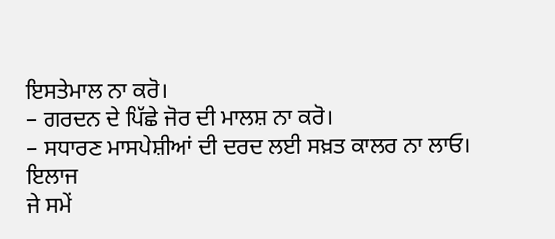ਇਸਤੇਮਾਲ ਨਾ ਕਰੋ।
– ਗਰਦਨ ਦੇ ਪਿੱਛੇ ਜੋਰ ਦੀ ਮਾਲਸ਼ ਨਾ ਕਰੋ।
– ਸਧਾਰਣ ਮਾਸਪੇਸ਼ੀਆਂ ਦੀ ਦਰਦ ਲਈ ਸਖ਼ਤ ਕਾਲਰ ਨਾ ਲਾਓ।
ਇਲਾਜ
ਜੇ ਸਮੇਂ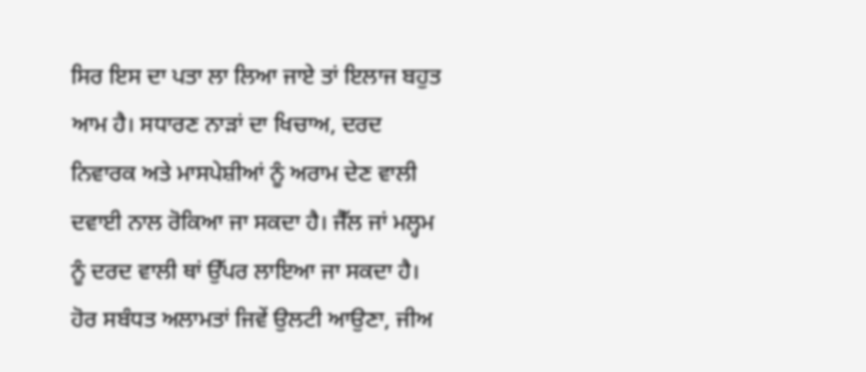ਸਿਰ ਇਸ ਦਾ ਪਤਾ ਲਾ ਲਿਆ ਜਾਏ ਤਾਂ ਇਲਾਜ ਬਹੁਤ ਆਮ ਹੈ। ਸਧਾਰਣ ਨਾੜਾਂ ਦਾ ਖਿਚਾਅ, ਦਰਦ ਨਿਵਾਰਕ ਅਤੇ ਮਾਸਪੇਸ਼ੀਆਂ ਨੂੰ ਅਰਾਮ ਦੇਣ ਵਾਲੀ ਦਵਾਈ ਨਾਲ ਰੋਕਿਆ ਜਾ ਸਕਦਾ ਹੈ। ਜੈੱਲ ਜਾਂ ਮਲ੍ਹਮ ਨੂੰ ਦਰਦ ਵਾਲੀ ਥਾਂ ਉੱਪਰ ਲਾਇਆ ਜਾ ਸਕਦਾ ਹੈ। ਹੋਰ ਸਬੰਧਤ ਅਲਾਮਤਾਂ ਜਿਵੇਂ ਉਲਟੀ ਆਉਣਾ, ਜੀਅ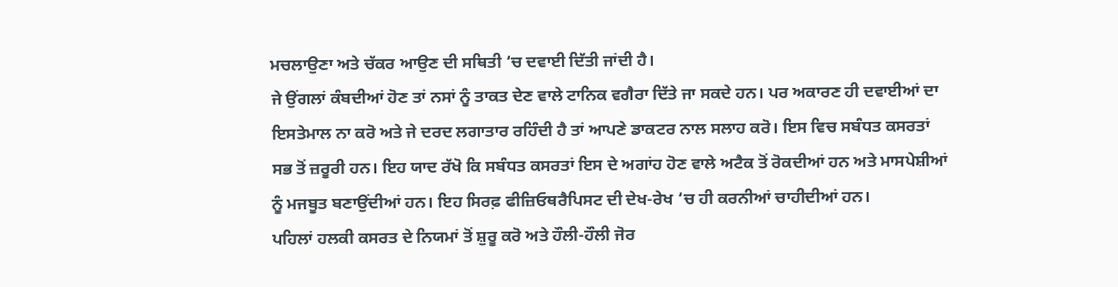ਮਚਲਾਉਣਾ ਅਤੇ ਚੱਕਰ ਆਉਣ ਦੀ ਸਥਿਤੀ ‘ਚ ਦਵਾਈ ਦਿੱਤੀ ਜਾਂਦੀ ਹੈ।
ਜੇ ਉਂਗਲਾਂ ਕੰਬਦੀਆਂ ਹੋਣ ਤਾਂ ਨਸਾਂ ਨੂੰ ਤਾਕਤ ਦੇਣ ਵਾਲੇ ਟਾਨਿਕ ਵਗੈਰਾ ਦਿੱਤੇ ਜਾ ਸਕਦੇ ਹਨ। ਪਰ ਅਕਾਰਣ ਹੀ ਦਵਾਈਆਂ ਦਾ ਇਸਤੇਮਾਲ ਨਾ ਕਰੋ ਅਤੇ ਜੇ ਦਰਦ ਲਗਾਤਾਰ ਰਹਿੰਦੀ ਹੈ ਤਾਂ ਆਪਣੇ ਡਾਕਟਰ ਨਾਲ ਸਲਾਹ ਕਰੋ। ਇਸ ਵਿਚ ਸਬੰਧਤ ਕਸਰਤਾਂ ਸਭ ਤੋਂ ਜ਼ਰੂਰੀ ਹਨ। ਇਹ ਯਾਦ ਰੱਖੋ ਕਿ ਸਬੰਧਤ ਕਸਰਤਾਂ ਇਸ ਦੇ ਅਗਾਂਹ ਹੋਣ ਵਾਲੇ ਅਟੈਕ ਤੋਂ ਰੋਕਦੀਆਂ ਹਨ ਅਤੇ ਮਾਸਪੇਸ਼ੀਆਂ ਨੂੰ ਮਜਬੂਤ ਬਣਾਉਂਦੀਆਂ ਹਨ। ਇਹ ਸਿਰਫ਼ ਫੀਜ਼ਿਓਥਰੈਪਿਸਟ ਦੀ ਦੇਖ-ਰੇਖ ‘ਚ ਹੀ ਕਰਨੀਆਂ ਚਾਹੀਦੀਆਂ ਹਨ।
ਪਹਿਲਾਂ ਹਲਕੀ ਕਸਰਤ ਦੇ ਨਿਯਮਾਂ ਤੋਂ ਸ਼ੁਰੂ ਕਰੋ ਅਤੇ ਹੌਲੀ-ਹੌਲੀ ਜੋਰ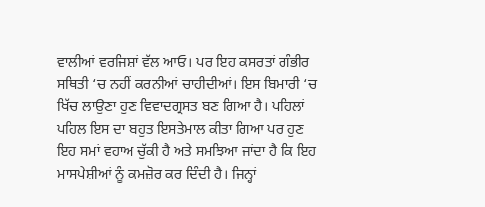ਵਾਲੀਆਂ ਵਰਜਿਸ਼ਾਂ ਵੱਲ ਆਓ। ਪਰ ਇਹ ਕਸਰਤਾਂ ਗੰਭੀਰ ਸਥਿਤੀ ‘ਚ ਨਹੀਂ ਕਰਨੀਆਂ ਚਾਹੀਦੀਆਂ। ਇਸ ਬਿਮਾਰੀ ‘ਚ ਖਿੱਚ ਲਾਉਣਾ ਹੁਣ ਵਿਵਾਦਗ੍ਰਸਤ ਬਣ ਗਿਆ ਹੈ। ਪਹਿਲਾਂ ਪਹਿਲ ਇਸ ਦਾ ਬਹੁਤ ਇਸਤੇਮਾਲ ਕੀਤਾ ਗਿਆ ਪਰ ਹੁਣ ਇਹ ਸਮਾਂ ਵਹਾਅ ਚੁੱਕੀ ਹੈ ਅਤੇ ਸਮਝਿਆ ਜਾਂਦਾ ਹੈ ਕਿ ਇਹ ਮਾਸਪੇਸ਼ੀਆਂ ਨੂੰ ਕਮਜ਼ੋਰ ਕਰ ਦਿੰਦੀ ਹੈ। ਜਿਨ੍ਹਾਂ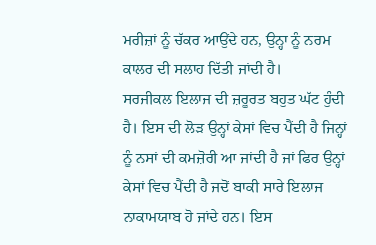ਮਰੀਜ਼ਾਂ ਨੂੰ ਚੱਕਰ ਆਉਂਦੇ ਹਨ, ਉਨ੍ਹਾ ਨੂੰ ਨਰਮ ਕਾਲਰ ਦੀ ਸਲਾਹ ਦਿੱਤੀ ਜਾਂਦੀ ਹੈ।
ਸਰਜੀਕਲ ਇਲਾਜ ਦੀ ਜ਼ਰੂਰਤ ਬਹੁਤ ਘੱਟ ਹੁੰਦੀ ਹੈ। ਇਸ ਦੀ ਲੋੜ ਉਨ੍ਹਾਂ ਕੇਸਾਂ ਵਿਚ ਪੈਂਦੀ ਹੈ ਜਿਨ੍ਹਾਂ ਨੂੰ ਨਸਾਂ ਦੀ ਕਮਜ਼ੋਰੀ ਆ ਜਾਂਦੀ ਹੈ ਜਾਂ ਫਿਰ ਉਨ੍ਹਾਂ ਕੇਸਾਂ ਵਿਚ ਪੈਂਦੀ ਹੈ ਜਦੋਂ ਬਾਕੀ ਸਾਰੇ ਇਲਾਜ ਨਾਕਾਮਯਾਬ ਹੋ ਜਾਂਦੇ ਹਨ। ਇਸ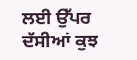ਲਈ ਉੱਪਰ ਦੱਸੀਆਂ ਕੁਝ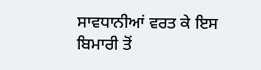ਸਾਵਧਾਨੀਆਂ ਵਰਤ ਕੇ ਇਸ ਬਿਮਾਰੀ ਤੋਂ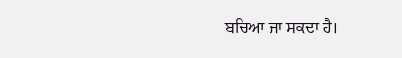ਬਚਿਆ ਜਾ ਸਕਦਾ ਹੈ।